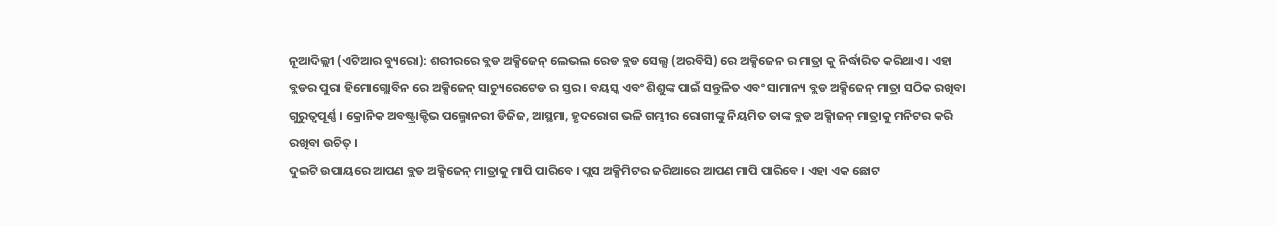ନୂଆଦିଲ୍ଲୀ (ଏଟିଆର ବ୍ୟୁରୋ): ଶରୀରରେ ବ୍ଲଡ ଅକ୍ସିଜେନ୍ ଲେଭଲ ରେଡ ବ୍ଲଡ ସେଲ୍ସ (ଅରବିସି) ରେ ଅକ୍ସିଜେନ ର ମାତ୍ରା କୁ ନିର୍ଦ୍ଧାରିତ କରିଥାଏ । ଏହା ବ୍ଲଡର ପୁରା ହିମୋଗ୍ଲୋବିନ ରେ ଅକ୍ସିଜେନ୍ ସାଚ୍ୟୁରେଟେଡ ର ସ୍ତର । ବୟସ୍କ ଏବଂ ଶିଶୁଙ୍କ ପାଇଁ ସନ୍ତୁଳିତ ଏବଂ ସାମାନ୍ୟ ବ୍ଲଡ ଅକ୍ସିଜେନ୍ ମାତ୍ରା ସଠିକ ରଖିବା ଗୁରୁତ୍ୱପୂର୍ଣ୍ଣ । କ୍ରୋନିକ ଅବଷ୍ଟ୍ରାକ୍ଟିଭ ପଲ୍ମୋନରୀ ଡିଜିଜ, ଆସ୍ଥମା, ହୃଦରୋଗ ଭଳି ଗମ୍ଭୀର ରୋଗୀଙ୍କୁ ନିୟମିତ ତାଙ୍କ ବ୍ଲଡ ଅକ୍ସିାଜନ୍ ମାତ୍ରାକୁ ମନିଟର କରି ରଖିବା ଉଚିତ୍ ।
ଦୁଇଟି ଉପାୟରେ ଆପଣ ବ୍ଲଡ ଅକ୍ସିଜେନ୍ ମାତ୍ରାକୁ ମାପି ପାରିବେ । ପ୍ଲସ ଅକ୍ସିମିଟର ଜରିଆରେ ଆପଣ ମାପି ପାରିବେ । ଏହା ଏକ ଛୋଟ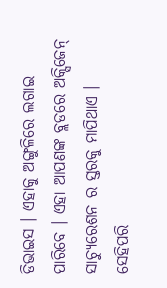ଡିଭାଇସ । ଏହାକୁ ଅଙ୍ଗୁଳିରେ ଲଗାଇ ପାରିବେ । ଏହା ଆପଣଙ୍କ ବ୍ଲଡରେ ଅକ୍ସିଜେନ୍ ସାଚ୍ୟୁରେଶନ ର ସ୍ତରକୁ ମାପିଥାଏ । ସେହିପରି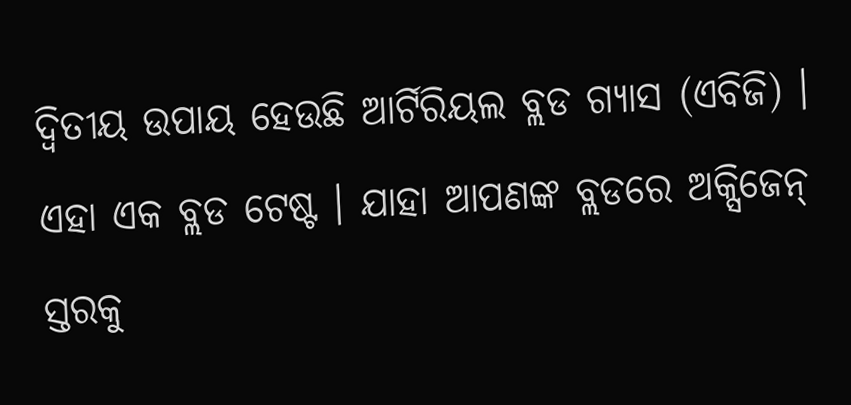ଦ୍ୱିତୀୟ ଉପାୟ ହେଉଛି ଆର୍ଟିରିୟଲ ବ୍ଲଡ ଗ୍ୟାସ (ଏବିଜି) । ଏହା ଏକ ବ୍ଲଡ ଟେଷ୍ଟ । ଯାହା ଆପଣଙ୍କ ବ୍ଲଡରେ ଅକ୍ସିଜେନ୍ ସ୍ତରକୁ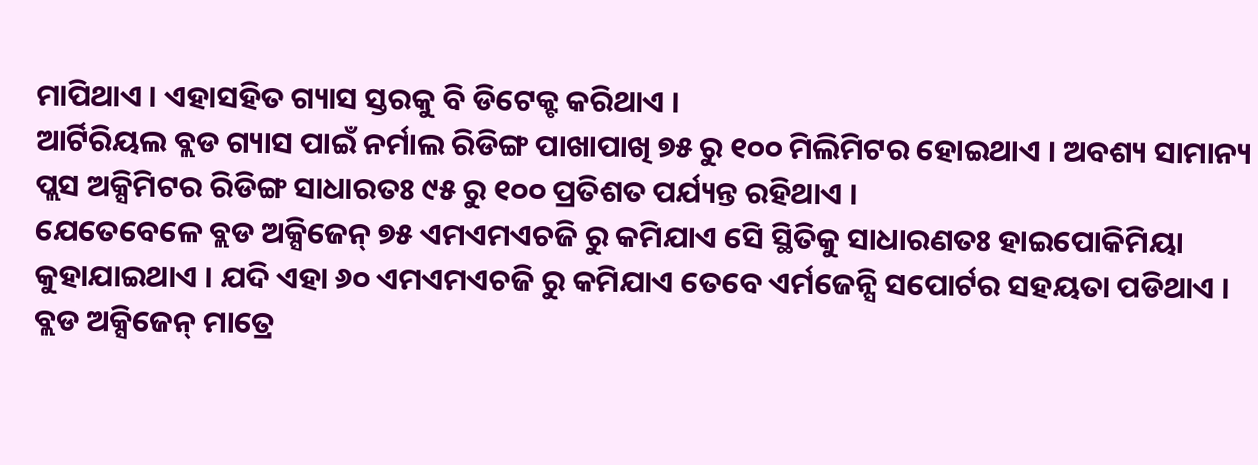ମାପିଥାଏ । ଏହାସହିତ ଗ୍ୟାସ ସ୍ତରକୁ ବି ଡିଟେକ୍ଟ କରିଥାଏ ।
ଆର୍ଟିରିୟଲ ବ୍ଲଡ ଗ୍ୟାସ ପାଇଁ ନର୍ମାଲ ରିଡିଙ୍ଗ ପାଖାପାଖି ୭୫ ରୁ ୧୦୦ ମିଲିମିଟର ହୋଇଥାଏ । ଅବଶ୍ୟ ସାମାନ୍ୟ ପ୍ଲସ ଅକ୍ସିମିଟର ରିଡିଙ୍ଗ ସାଧାରତଃ ୯୫ ରୁ ୧୦୦ ପ୍ରତିଶତ ପର୍ଯ୍ୟନ୍ତ ରହିଥାଏ ।
ଯେତେବେଳେ ବ୍ଲଡ ଅକ୍ସିଜେନ୍ ୭୫ ଏମଏମଏଚଜି ରୁ କମିଯାଏ ସେି ସ୍ଥିତିକୁ ସାଧାରଣତଃ ହାଇପୋକିମିୟା କୁହାଯାଇଥାଏ । ଯଦି ଏହା ୬୦ ଏମଏମଏଚଜି ରୁ କମିଯାଏ ତେବେ ଏର୍ମଜେନ୍ସି ସପୋର୍ଟର ସହୟତା ପଡିଥାଏ ।
ବ୍ଲଡ ଅକ୍ସିଜେନ୍ ମାତ୍ରେ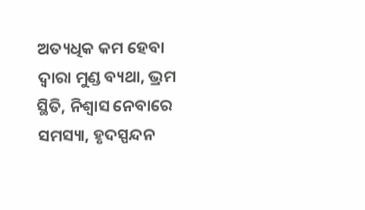ଅତ୍ୟଧିକ କମ ହେବା ଦ୍ୱାରା ମୁଣ୍ଡ ବ୍ୟଥା, ଭ୍ରମ ସ୍ଥିତି, ନିଶ୍ୱାସ ନେବାରେ ସମସ୍ୟା, ହୃଦସ୍ପନ୍ଦନ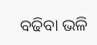ବଢିବା ଭଳି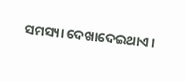ସମସ୍ୟା ଦେଖାଦେଇଥାଏ ।